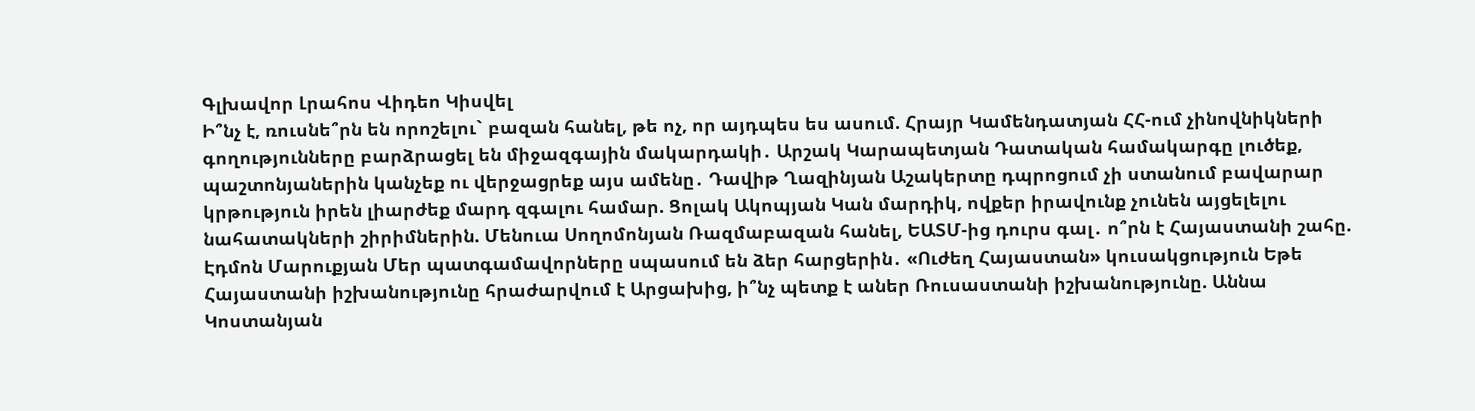Գլխավոր Լրահոս Վիդեո Կիսվել
Ի՞նչ է, ռուսնե՞րն են որոշելու` բազան հանել, թե ոչ, որ այդպես ես ասում. Հրայր Կամենդատյան ՀՀ-ում չինովնիկների գողությունները բարձրացել են միջազգային մակարդակի․ Արշակ Կարապետյան Դատական համակարգը լուծեք, պաշտոնյաներին կանչեք ու վերջացրեք այս ամենը․ Դավիթ Ղազինյան Աշակերտը դպրոցում չի ստանում բավարար կրթություն իրեն լիարժեք մարդ զգալու համար. Ցոլակ Ակոպյան Կան մարդիկ, ովքեր իրավունք չունեն այցելելու նահատակների շիրիմներին. Մենուա Սողոմոնյան Ռազմաբազան հանել, ԵԱՏՄ-ից դուրս գալ․ ո՞րն է Հայաստանի շահը. Էդմոն Մարուքյան Մեր պատգամավորները սպասում են ձեր հարցերին․ «Ուժեղ Հայաստան» կուսակցություն Եթե Հայաստանի իշխանությունը հրաժարվում է Արցախից, ի՞նչ պետք է աներ Ռուսաստանի իշխանությունը. Աննա Կոստանյան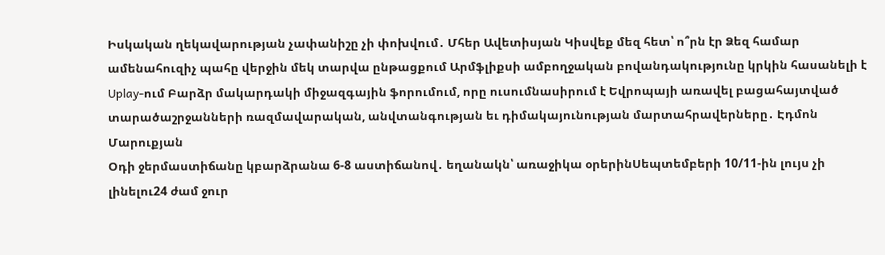Իսկական ղեկավարության չափանիշը չի փոխվում․ Մհեր Ավետիսյան Կիսվեք մեզ հետ՝ ո՞րն էր Ձեզ համար ամենահուզիչ պահը վերջին մեկ տարվա ընթացքում Արմֆլիքսի ամբողջական բովանդակությունը կրկին հասանելի է Uplay-ում Բարձր մակարդակի միջազգային ֆորումում, որը ուսումնասիրում է Եվրոպայի առավել բացահայտված տարածաշրջանների ռազմավարական, անվտանգության եւ դիմակայունության մարտահրավերները․ Էդմոն Մարուքյան
Օդի ջերմաստիճանը կբարձրանա 6-8 աստիճանով․ եղանակն՝ առաջիկա օրերինՍեպտեմբերի 10/11-ին լույս չի լինելու24 ժամ ջուր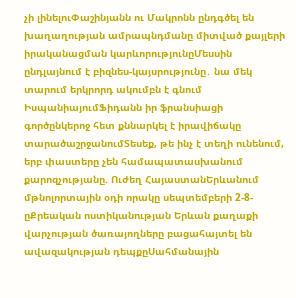չի լինելուՓաշինյանն ու Մակրոնն ընդգծել են խաղաղության ամրապնդմանը միտված քայլերի իրականացման կարևորությունըՄեսսին ընդլայնում է բիզնես-կայսրությունը․ նա մեկ տարում երկրորդ ակումբն է գնում ԻսպանիայումՖիդանն իր ֆրանսիացի գործընկերոջ հետ քննարկել է իրավիճակը տարածաշրջանումՏեսեք, թե ինչ է տեղի ունենում, երբ փաստերը չեն համապատասխանում քարոզչությանը. Ուժեղ ՀայաստանԵրևանում մթնոլորտային օդի որակը սեպտեմբերի 2-8-ըՔրեական ոստիկանության Երևան քաղաքի վարչության ծառայողները բացահայտել են ավազակության դեպքըՍահմանային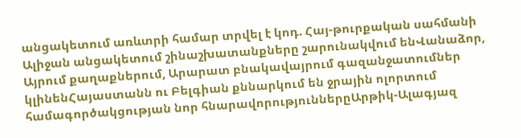անցակետում առևտրի համար տրվել է կոդ. Հայ-թուրքական սահմանի Ալիջան անցակետում շինաշխատանքները շարունակվում ենՎանաձոր, Այրում քաղաքներում, Արարատ բնակավայրում գազանջատումներ կլինենՀայաստանն ու Բելգիան քննարկում են ջրային ոլորտում համագործակցության նոր հնարավորություններըԱրթիկ-Ալագյազ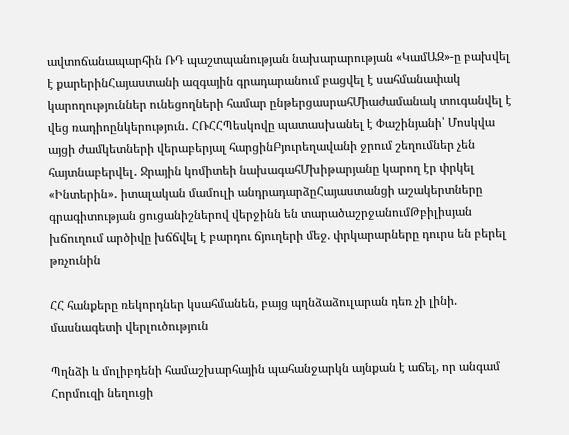ավտոճանապարհին ՌԴ պաշտպանության նախարարության «ԿամԱԶ»-ը բախվել է քարերինՀայաստանի ազգային գրադարանում բացվել է սահմանափակ կարողություններ ունեցողների համար ընթերցասրահՄիաժամանակ տուգանվել է վեց ռադիոընկերություն․ ՀՌՀՀՊեսկովը պատասխանել է Փաշինյանի՝ Մոսկվա այցի ժամկետների վերաբերյալ հարցինԲյուրեղավանի ջրում շեղումներ չեն հայտնաբերվել․ Ջրային կոմիտեի նախագահՄխիթարյանը կարող էր փրկել «Ինտերին»․ իտալական մամուլի անդրադարձըՀայաստանցի աշակերտները գրագիտության ցուցանիշներով վերջինն են տարածաշրջանումԹբիլիսյան խճուղում արծիվը խճճվել է բարդու ճյուղերի մեջ. փրկարարները դուրս են բերել թռչունին

ՀՀ հանքերը ռեկորդներ կսահմանեն, բայց պղնձաձուլարան դեռ չի լինի. մասնագետի վերլուծություն

Պղնձի և մոլիբդենի համաշխարհային պահանջարկն այնքան է աճել, որ անգամ Հորմուզի նեղուցի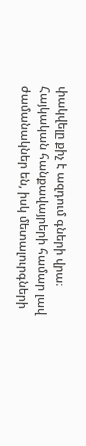փակվելը քիչ է ազդում գների վրա։ Հայկական հանքավայրերի համար լավ ժամանակներ են, իսկ մետալուրգների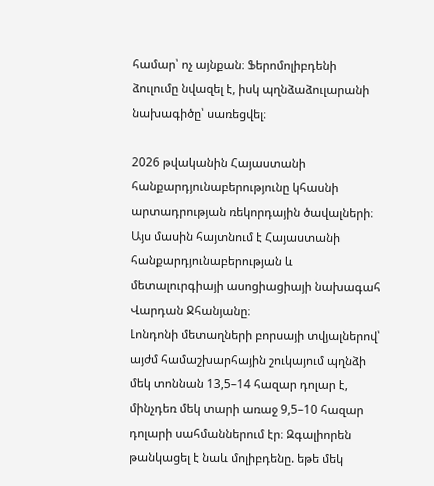համար՝ ոչ այնքան։ Ֆերոմոլիբդենի ձուլումը նվազել է, իսկ պղնձաձուլարանի նախագիծը՝ սառեցվել։

2026 թվականին Հայաստանի հանքարդյունաբերությունը կհասնի արտադրության ռեկորդային ծավալների։ Այս մասին հայտնում է Հայաստանի հանքարդյունաբերության և մետալուրգիայի ասոցիացիայի նախագահ Վարդան Ջհանյանը։
Լոնդոնի մետաղների բորսայի տվյալներով՝ այժմ համաշխարհային շուկայում պղնձի մեկ տոննան 13,5–14 հազար դոլար է, մինչդեռ մեկ տարի առաջ 9,5–10 հազար դոլարի սահմաններում էր։ Զգալիորեն թանկացել է նաև մոլիբդենը. եթե մեկ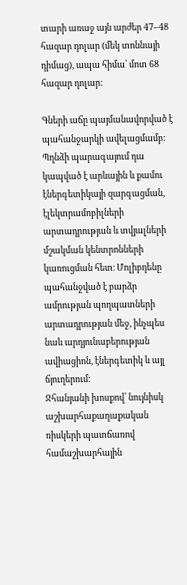տարի առաջ այն արժեր 47–48 հազար դոլար (մեկ տոննայի դիմաց), ապա հիմա՝ մոտ 68 հազար դոլար։

Գների աճը պայմանավորված է պահանջարկի ավելացմամբ։ Պղնձի պարագայում դա կապված է արևային և քամու էներգետիկայի զարգացման, էլեկտրամոբիլների արտադրության և տվյալների մշակման կենտրոնների կառուցման հետ։ Մոլիբդենը պահանջված է բարձր ամրության պողպատների արտադրության մեջ, ինչպես նաև արդյունաբերության ավիացիոն, էներգետիկ և այլ ճյուղերում։
Ջհանյանի խոսքով՝ նույնիսկ աշխարհաքաղաքական ռիսկերի պատճառով համաշխարհային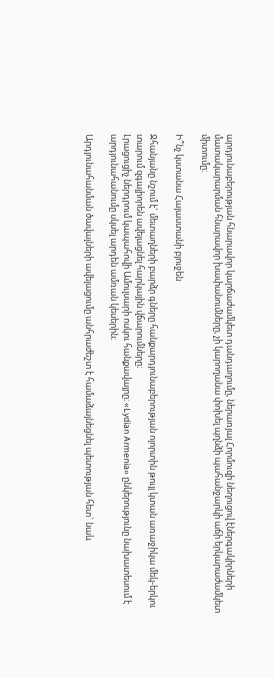արդյունաբերության հնարավոր կարճաժամկետ դանդաղումը, ներառյալ Հորմուզի նեղուցով էներգակիրների մատակարարման հնարավոր խափանումները, չի կարողանա փոխել պղնձի պահանջարկի աճի երկարաժամկետ միտումը։

Ի՞նչ կստանա Հայաստանի բյուջեն

Ջհանյանը նշում է` մետաղների բարձր գները հանքարդյունաբերության ոլորտին թույլ կտան առաջիկա մեկ-երկու տարում զգալիորեն ավելացնել հարկային վճարումները։
Լրացուցիչ ներդրում կապահովի Ամուլսարի ոսկու հանքավայրը։ «Lydian Armenia» ընկերությունը նախատեսում է արդյունահանումը սկսել արդեն ամռան կեսերին։

Արդյունահանման ծավալների ավելացումը անհրաժեշտ է համաձայնեցնել պետության հետ` նաև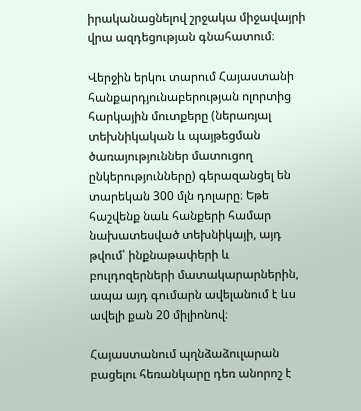իրականացնելով շրջակա միջավայրի վրա ազդեցության գնահատում։

Վերջին երկու տարում Հայաստանի հանքարդյունաբերության ոլորտից հարկային մուտքերը (ներառյալ տեխնիկական և պայթեցման ծառայություններ մատուցող ընկերությունները) գերազանցել են տարեկան 300 մլն դոլարը։ Եթե հաշվենք նաև հանքերի համար նախատեսված տեխնիկայի, այդ թվում՝ ինքնաթափերի և բուլդոզերների մատակարարներին, ապա այդ գումարն ավելանում է ևս ավելի քան 20 միլիոնով։

Հայաստանում պղնձաձուլարան բացելու հեռանկարը դեռ անորոշ է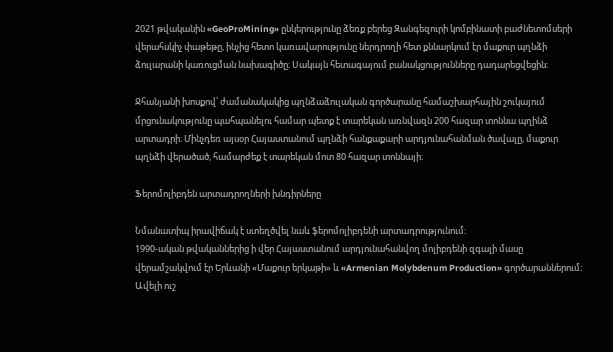2021 թվականին «GeoProMining» ընկերությունը ձեռք բերեց Զանգեզուրի կոմբինատի բաժնետոմսերի վերահսկիչ փաթեթը, ինչից հետո կառավարությունը ներդրողի հետ քննարկում էր մաքուր պղնձի ձուլարանի կառուցման նախագիծը։ Սակայն հետագայում բանակցությունները դադարեցվեցին։

Ջհանյանի խոսքով՝ ժամանակակից պղնձաձուլական գործարանը համաշխարհային շուկայում մրցունակությունը պահպանելու համար պետք է տարեկան առնվազն 200 հազար տոննա պղինձ արտադրի։ Մինչդեռ այսօր Հայաստանում պղնձի հանքաքարի արդյունահանման ծավալը, մաքուր պղնձի վերածած, համարժեք է տարեկան մոտ 80 հազար տոննայի։

Ֆերոմոլիբդեն արտադրողների խնդիրները

Նմանատիպ իրավիճակ է ստեղծվել նաև ֆերոմոլիբդենի արտադրությունում։
1990-ական թվականներից ի վեր Հայաստանում արդյունահանվող մոլիբդենի զգալի մասը վերամշակվում էր Երևանի «Մաքուր երկաթի» և «Armenian Molybdenum Production» գործարաններում։ Ավելի ուշ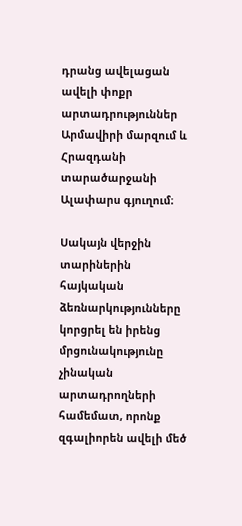դրանց ավելացան ավելի փոքր արտադրություններ Արմավիրի մարզում և Հրազդանի տարածարջանի Ալափարս գյուղում։

Սակայն վերջին տարիներին հայկական ձեռնարկությունները կորցրել են իրենց մրցունակությունը չինական արտադրողների համեմատ, որոնք զգալիորեն ավելի մեծ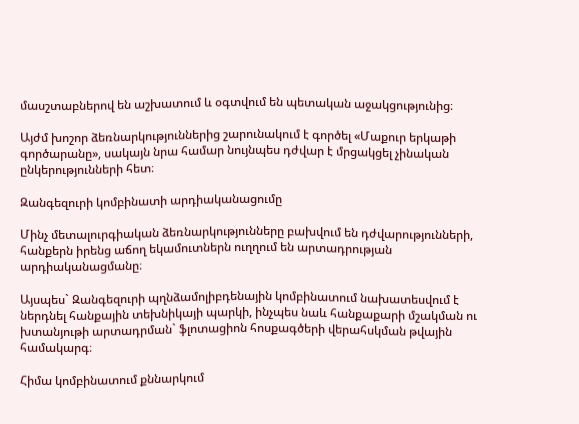մասշտաբներով են աշխատում և օգտվում են պետական աջակցությունից։

Այժմ խոշոր ձեռնարկություններից շարունակում է գործել «Մաքուր երկաթի գործարանը», սակայն նրա համար նույնպես դժվար է մրցակցել չինական ընկերությունների հետ։

Զանգեզուրի կոմբինատի արդիականացումը

Մինչ մետալուրգիական ձեռնարկությունները բախվում են դժվարությունների, հանքերն իրենց աճող եկամուտներն ուղղում են արտադրության արդիականացմանը։

Այսպես` Զանգեզուրի պղնձամոլիբդենային կոմբինատում նախատեսվում է ներդնել հանքային տեխնիկայի պարկի, ինչպես նաև հանքաքարի մշակման ու խտանյութի արտադրման` ֆլոտացիոն հոսքագծերի վերահսկման թվային համակարգ։

Հիմա կոմբինատում քննարկում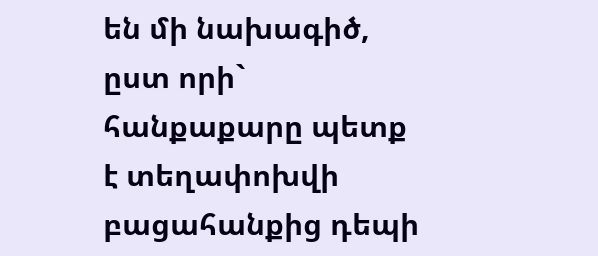են մի նախագիծ, ըստ որի` հանքաքարը պետք է տեղափոխվի բացահանքից դեպի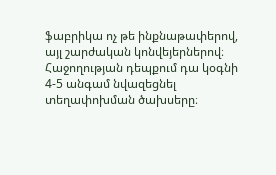ֆաբրիկա ոչ թե ինքնաթափերով, այլ շարժական կոնվեյերներով։ Հաջողության դեպքում դա կօգնի 4-5 անգամ նվազեցնել տեղափոխման ծախսերը։